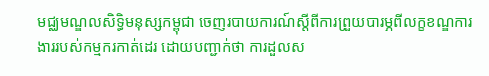មជ្ឈមណ្ឌលសិទ្ធិមនុស្សកម្ពុជា ចេញរបាយការណ៍ស្ដីពីការព្រួយបារម្ភពីលក្ខខណ្ឌការងាររបស់កម្មករកាត់ដេរ ដោយបញ្ជាក់ថា ការដួលស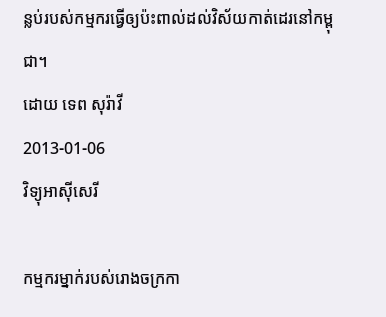ន្លប់របស់កម្មករធ្វើឲ្យប៉ះពាល់ដល់វិស័យកាត់ដេរនៅកម្ពុជា។
ដោយ ទេព សុរ៉ាវី
2013-01-06
វិទ្យុអាស៊ីសេរី

កម្មករម្នាក់របស់រោងចក្រកា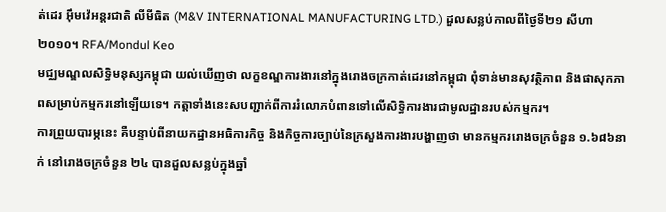ត់ដេរ អ៊ឹមវ៉េអន្តរជាតិ លីមីធិត (M&V INTERNATIONAL MANUFACTURING LTD.) ដួលសន្លប់កាលពីថ្ងៃទី២១ សីហា ២០១០។ RFA/Mondul Keo
មជ្ឈមណ្ឌលសិទ្ធិមនុស្សកម្ពុជា យល់ឃើញថា លក្ខខណ្ឌការងារនៅក្នុងរោងចក្រកាត់ដេរនៅកម្ពុជា ពុំទាន់មានសុវត្ថិភាព និងផាសុកភាពសម្រាប់កម្មករនៅឡើយទេ។ កត្តាទាំងនេះសបញ្ជាក់ពីការរំលោភបំពានទៅលើសិទ្ធិការងារជាមូលដ្ឋានរបស់កម្មករ។
ការព្រួយបារម្ភនេះ គឺបន្ទាប់ពីនាយកដ្ឋានអធិការកិច្ច និងកិច្ចការច្បាប់នៃក្រសួងការងារបង្ហាញថា មានកម្មកររោងចក្រចំនួន ១.៦៨៦នាក់ នៅរោងចក្រចំនួន ២៤ បានដួលសន្លប់ក្នុងឆ្នាំ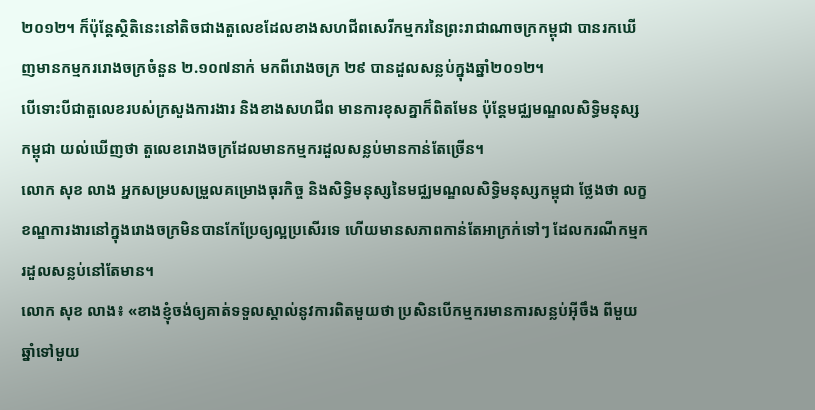២០១២។ ក៏ប៉ុន្តែស្ថិតិនេះនៅតិចជាងតួលេខដែលខាងសហជីពសេរីកម្មករនៃព្រះរាជាណាចក្រកម្ពុជា បានរកឃើញមានកម្មកររោងចក្រចំនួន ២.១០៧នាក់ មកពីរោងចក្រ ២៩ បានដួលសន្លប់ក្នុងឆ្នាំ២០១២។
បើទោះបីជាតួលេខរបស់ក្រសួងការងារ និងខាងសហជីព មានការខុសគ្នាក៏ពិតមែន ប៉ុន្តែមជ្ឈមណ្ឌលសិទ្ធិមនុស្សកម្ពុជា យល់ឃើញថា តួលេខរោងចក្រដែលមានកម្មករដួលសន្លប់មានកាន់តែច្រើន។
លោក សុខ លាង អ្នកសម្របសម្រួលគម្រោងធុរកិច្ច និងសិទ្ធិមនុស្សនៃមជ្ឈមណ្ឌលសិទ្ធិមនុស្សកម្ពុជា ថ្លែងថា លក្ខខណ្ឌការងារនៅក្នុងរោងចក្រមិនបានកែប្រែឲ្យល្អប្រសើរទេ ហើយមានសភាពកាន់តែអាក្រក់ទៅៗ ដែលករណីកម្មករដួលសន្លប់នៅតែមាន។
លោក សុខ លាង៖ «ខាងខ្ញុំចង់ឲ្យគាត់ទទួលស្គាល់នូវការពិតមួយថា ប្រសិនបើកម្មករមានការសន្លប់អ៊ីចឹង ពីមួយឆ្នាំទៅមួយ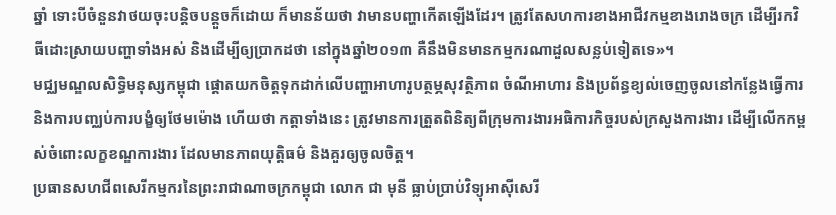ឆ្នាំ ទោះបីចំនួនវាថយចុះបន្តិចបន្តួចក៏ដោយ ក៏មានន័យថា វាមានបញ្ហាកើតឡើងដែរ។ ត្រូវតែសហការខាងអាជីវកម្មខាងរោងចក្រ ដើម្បីរកវិធីដោះស្រាយបញ្ហាទាំងអស់ និងដើម្បីឲ្យប្រាកដថា នៅក្នុងឆ្នាំ២០១៣ គឺនឹងមិនមានកម្មករណាដួលសន្លប់ទៀតទេ»។
មជ្ឈមណ្ឌលសិទ្ធិមនុស្សកម្ពុជា ផ្ដោតយកចិត្តទុកដាក់លើបញ្ហាអាហារូបត្ថម្ភសុវត្ថិភាព ចំណីអាហារ និងប្រព័ន្ធខ្យល់ចេញចូលនៅកន្លែងធ្វើការ និងការបញ្ឈប់ការបង្ខំឲ្យថែមម៉ោង ហើយថា កត្តាទាំងនេះ ត្រូវមានការត្រួតពិនិត្យពីក្រុមការងារអធិការកិច្ចរបស់ក្រសួងការងារ ដើម្បីលើកកម្ពស់ចំពោះលក្ខខណ្ឌការងារ ដែលមានភាពយុត្តិធម៌ និងគួរឲ្យចូលចិត្ត។
ប្រធានសហជីពសេរីកម្មករនៃព្រះរាជាណាចក្រកម្ពុជា លោក ជា មុនី ធ្លាប់ប្រាប់វិទ្យុអាស៊ីសេរី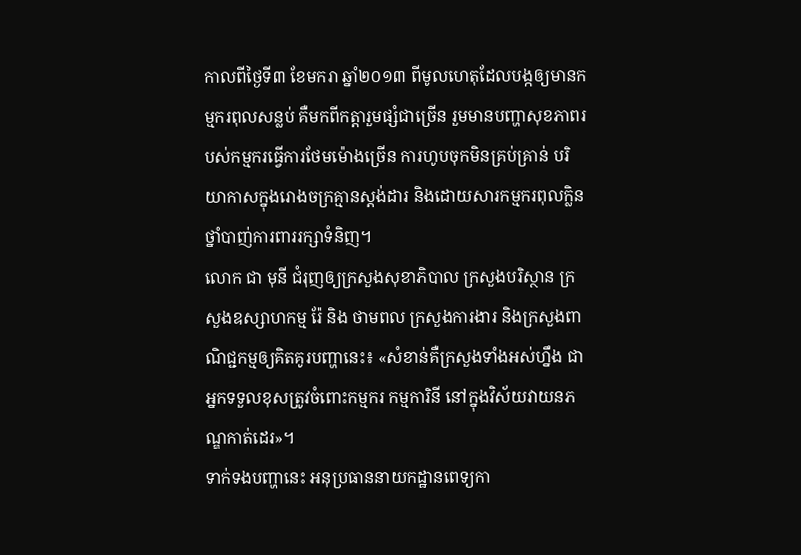កាលពីថ្ងៃទី៣ ខែមករា ឆ្នាំ២០១៣ ពីមូលហេតុដែលបង្កឲ្យមានកម្មករពុលសន្លប់ គឺមកពីកត្តារួមផ្សំជាច្រើន រួមមានបញ្ហាសុខភាពរបស់កម្មករធ្វើការថែមម៉ោងច្រើន ការហូបចុកមិនគ្រប់គ្រាន់ បរិយាកាសក្នុងរោងចក្រគ្មានស្តង់ដារ និងដោយសារកម្មករពុលក្លិនថ្នាំបាញ់ការពាររក្សាទំនិញ។
លោក ជា មុនី ជំរុញឲ្យក្រសួងសុខាភិបាល ក្រសួងបរិស្ថាន ក្រសួងឧស្សាហកម្ម រ៉ែ និង ថាមពល ក្រសួងការងារ និងក្រសួងពាណិជ្ជកម្មឲ្យគិតគូរបញ្ហានេះ៖ «សំខាន់គឺក្រសួងទាំងអស់ហ្នឹង ជាអ្នកទទួលខុសត្រូវចំពោះកម្មករ កម្មការិនី នៅក្នុងវិស័យវាយនភណ្ឌកាត់ដេរ»។
ទាក់ទងបញ្ហានេះ អនុប្រធាននាយកដ្ឋានពេទ្យកា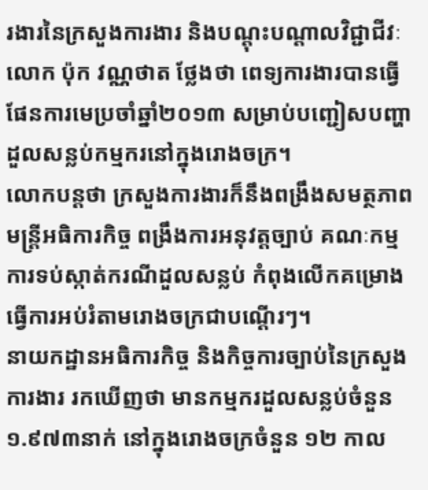រងារនៃក្រសួងការងារ និងបណ្តុះបណ្តាលវិជ្ជាជីវៈ លោក ប៉ុក វណ្ណថាត ថ្លែងថា ពេទ្យការងារបានធ្វើផែនការមេប្រចាំឆ្នាំ២០១៣ សម្រាប់បញ្ជៀសបញ្ហាដួលសន្លប់កម្មករនៅក្នុងរោងចក្រ។
លោកបន្តថា ក្រសួងការងារក៏នឹងពង្រឹងសមត្ថភាពមន្ត្រីអធិការកិច្ច ពង្រឹងការអនុវត្តច្បាប់ គណៈកម្មការទប់ស្កាត់ករណីដួលសន្លប់ កំពុងលើកគម្រោងធ្វើការអប់រំតាមរោងចក្រជាបណ្តើរៗ។
នាយកដ្ឋានអធិការកិច្ច និងកិច្ចការច្បាប់នៃក្រសួងការងារ រកឃើញថា មានកម្មករដួលសន្លប់ចំនួន ១.៩៧៣នាក់ នៅក្នុងរោងចក្រចំនួន ១២ កាល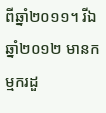ពីឆ្នាំ២០១១។ រីឯឆ្នាំ២០១២ មានកម្មករដួ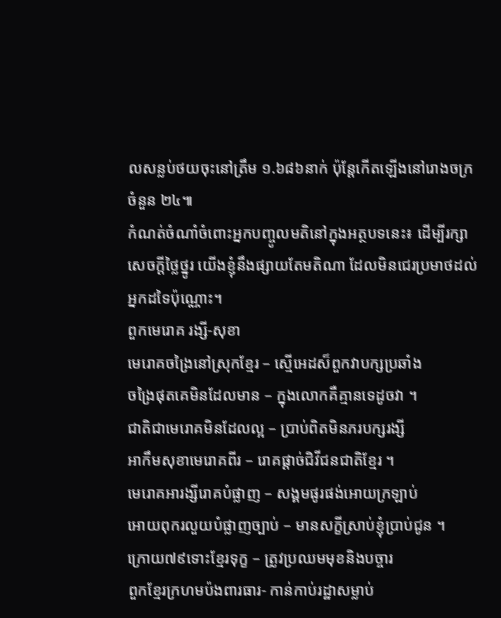លសន្លប់ថយចុះនៅត្រឹម ១.៦៨៦នាក់ ប៉ុន្តែកើតឡើងនៅរោងចក្រចំនួន ២៤៕
កំណត់ចំណាំចំពោះអ្នកបញ្ចូលមតិនៅក្នុងអត្ថបទនេះ៖ ដើម្បីរក្សាសេចក្ដីថ្លៃថ្នូរ យើងខ្ញុំនឹងផ្សាយតែមតិណា ដែលមិនជេរប្រមាថដល់អ្នកដទៃប៉ុណ្ណោះ។
ពួកមេរោគ រង្សី-សុខា
មេរោគចង្រៃនៅស្រុកខ្មែរ – ស្មើអេដស៏ពួកវាបក្សប្រឆាំង
ចង្រៃផុតគេមិនដែលមាន – ក្នុងលោកគឺគ្មានទេដូចវា ។
ជាតិជាមេរោគមិនដែលល្អ – ប្រាប់ពិតមិនភរបក្សរង្សី
អាកឹមសុខាមេរោគពីរ – រោគផ្តាច់ជិវីជនជាតិខ្មែរ ។
មេរោគអារង្សីរោគបំផ្លាញ – សង្គមផូរផង់អោយក្រឡាប់
អោយពុករលួយបំផ្លាញច្បាប់ – មានសក្ខីស្រាប់ខ្ញុំប្រាប់ជូន ។
ក្រោយ៧៩ទោះខ្មែរទុក្ខ – ត្រូវប្រឈមមុខនិងបច្ចារ
ពួកខ្មែរក្រហមប៉ងពារធារ- កាន់កាប់រដ្ឋាសម្លាប់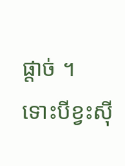ផ្តាច់ ។
ទោះបីខ្វះស៊ី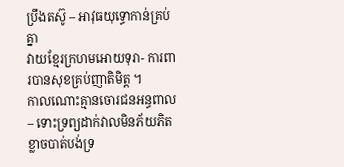ប្រឹងតស៊ូ – អាវុធយុទ្ធោកាន់គ្រប់គ្នា
វាយខ្មែរក្រហមអោយទុរា- ការពារបានសុខគ្រប់ញាតិមិត្ត ។
កាលណោះគ្មានចោរជនអន្ធពាល – ទោះទ្រព្យដាក់វាលមិនភ័យភិត
ខ្លាចបាត់បង់ទ្រ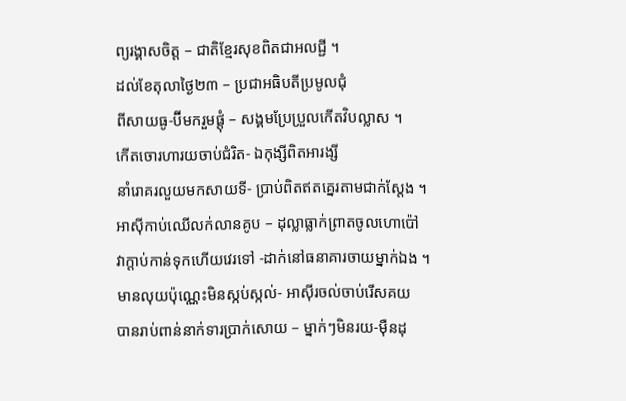ព្យរង្គាសចិត្ត – ជាតិខ្មែរសុខពិតជាអលជ្ជី ។
ដល់ខែតុលាថ្ងៃ២៣ – ប្រជាអធិបតីប្រមូលជុំ
ពីសាយធូ-ប៊ីមករួមផ្តុំ – សង្គមប្រែប្រួលកើតវិបល្លាស ។
កើតចោរហារយចាប់ជំរិត- ឯកុង្សីពិតអារង្សី
នាំរោគរលួយមកសាយទី- ប្រាប់ពិតឥតគ្នេរតាមជាក់ស្តែង ។
អាស៊ីកាប់ឈើលក់លានគូប – ដុល្លាធ្លាក់ព្រាតចូលហោប៉ៅ
វាក្តាប់កាន់ទុកហើយវេរទៅ -ដាក់នៅធនាគារចាយម្នាក់ឯង ។
មានលុយប៉ុណ្ណេះមិនស្កប់ស្កល់- អាស៊ីរចល់ចាប់រើសគយ
បានរាប់ពាន់នាក់ទារប្រាក់សោយ – ម្នាក់ៗមិនរយ-ម៉ឺនដុ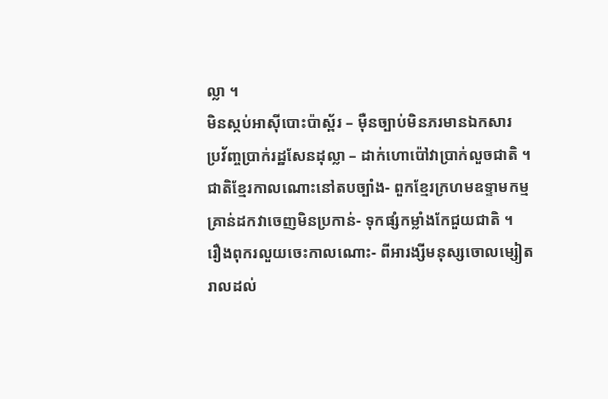ល្លា ។
មិនស្កប់អាស៊ីបោះប៉ាស្ព័រ – ម៉ឺនច្បាប់មិនភរមានឯកសារ
ប្រវ័ញ្ចប្រាក់រដ្ឋសែនដុល្លា – ដាក់ហោប៉ៅវាប្រាក់លួចជាតិ ។
ជាតិខ្មែរកាលណោះនៅតបច្បាំង- ពួកខ្មែរក្រហមឧទ្ទាមកម្ម
គ្រាន់ដកវាចេញមិនប្រកាន់- ទុកផ្សំកម្លាំងកែជួយជាតិ ។
រឿងពុករលួយចេះកាលណោះ- ពីអារង្សីមនុស្សចោលម្សៀត
រាលដល់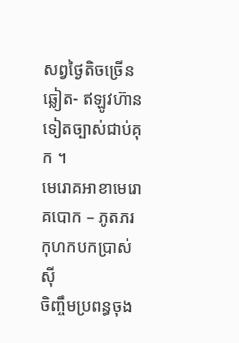សព្វថ្ងៃតិចច្រើនឆ្លៀត- ឥឡូវហ៊ានទៀតច្បាស់ជាប់គុក ។
មេរោគអាខាមេរោគបោក – ភូតភរកុហកបកប្រាស់ស៊ី
ចិញ្ចឹមប្រពន្ធចុង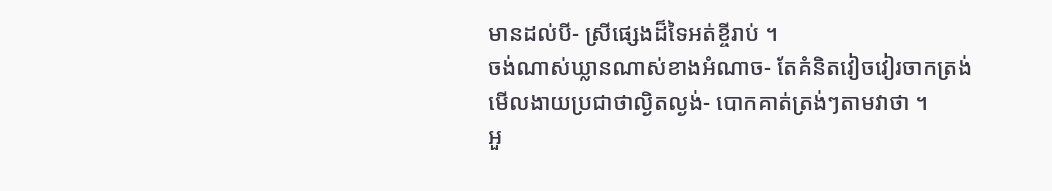មានដល់បី- ស្រីផ្សេងដ៏ទៃអត់ខ្ចីរាប់ ។
ចង់ណាស់ឃ្លានណាស់ខាងអំណាច- តែគំនិតវៀចវៀរចាកត្រង់
មើលងាយប្រជាថាល្ងិតល្ងង់- បោកគាត់ត្រង់ៗតាមវាថា ។
អួ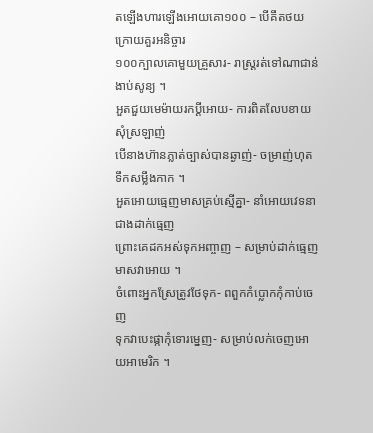តឡើងហារឡើងអោយគោ១០០ – បើគឹតថយក្រោយគួរអនិច្ចារ
១០០ក្បាលគោមួយគ្រួសារ- រាស្ត្ររត់ទៅណាជាន់ងាប់សូន្យ ។
អួតជួយមេម៉ាយរកប្តីអោយ- ការពិតលែបខាយសុំស្រឡាញ់
បើនាងហ៊ានភ្លាត់ច្បាស់បានឆ្ងាញ់- ចម្រាញ់ហុតទឹកសម្លឹងកាក ។
អួតអោយធ្មេញមាសគ្រប់ស្មើគ្នា- នាំអោយវេទនាជាងដាក់ធ្មេញ
ព្រោះគេដកអស់ទុកអញ្ចាញ – សម្រាប់ដាក់ធ្មេញមាសវាអោយ ។
ចំពោះអ្នកស្រែត្រូវថែទុក- ពពួកកំប្លោកកុំកាប់ចេញ
ទុកវាបេះផ្កាកុំទោរម្នេញ- សម្រាប់លក់ចេញអោយអាមេរិក ។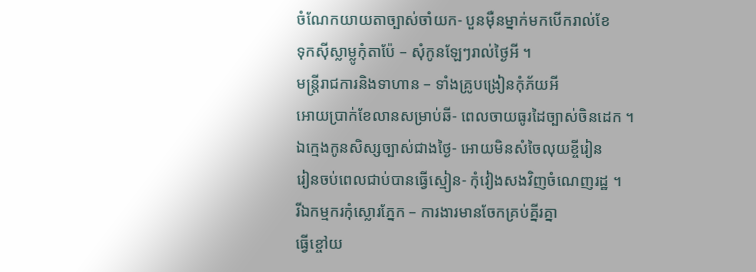ចំណែកយាយតាច្បាស់ចាំយក- បួនម៉ឺនម្នាក់មកបើករាល់ខែ
ទុកស៊ីស្លាម្លូកុំតាប៉ែ – សុំកូនឡែៗរាល់ថ្ងៃអី ។
មន្ត្រីរាជការនិងទាហាន – ទាំងគ្រូបង្រៀនកុំភ័យអី
អោយប្រាក់ខែលានសម្រាប់ឆី- ពេលចាយធូរដៃច្បាស់ចិនដេក ។
ឯក្មេងកូនសិស្សច្បាស់ជាងថ្ងៃ- អោយមិនសំចៃលុយខ្ចីរៀន
រៀនចប់ពេលជាប់បានធ្វើស្មៀន- កុំវៀងសងវិញចំណេញរដ្ឋ ។
រីឯកម្មករកុំស្លោរភ្នែក – ការងារមានចែកគ្រប់គ្នីរគ្នា
ធ្វើខ្ចៅយ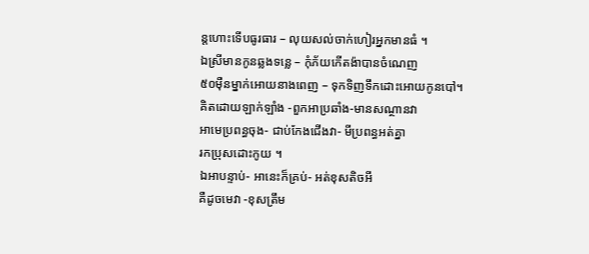ន្តហោះទើបធូរធារ – លុយសល់ចាក់ហៀរអ្នកមានធំ ។
ឯស្រីមានកូនឆ្លងទន្លេ – កុំភ័យកើតង៉ាបានចំណេញ
៥០ម៉ឺនម្នាក់អោយនាងពេញ – ទុកទិញទឹកដោះអោយកូនបៅ។
គិតដោយឡាក់ឡាំង -ពួកអាប្រឆាំង-មានសណ្ថានវា
អាមេប្រពន្ធចុង- ជាប់កែងជើងវា- មីប្រពន្ធអត់គ្នា
រកប្រុសដោះកូយ ។
ឯអាបន្ទាប់- អានេះក៏គ្រប់- អត់ខុសតិចអី
គឺដូចមេវា -ខុសត្រឹម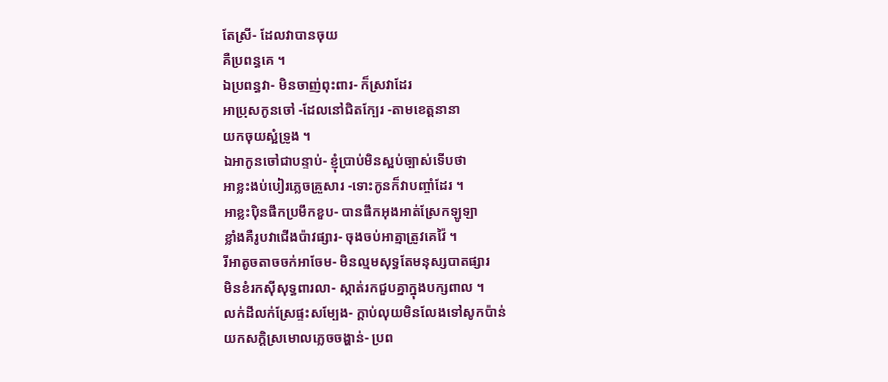តែស្រី- ដែលវាបានចុយ
គឺប្រពន្ធគេ ។
ឯប្រពន្ធវា- មិនចាញ់ពុះពារ- ក៏ស្រវាដែរ
អាប្រុសកូនចៅ -ដែលនៅជិតក្បែរ -តាមខេត្តនានា
យកចុយស្អំទ្រូង ។
ឯអាកូនចៅជាបន្ទាប់- ខ្ញុំប្រាប់មិនស្អប់ច្បាស់ទើបថា
អាខ្លះងប់បៀរភ្លេចគ្រួសារ -ទោះកូនក៏វាបញ្ចាំដែរ ។
អាខ្លះប៉ិនផឹកប្រមឹកខួប- បានផឹកអុងអាត់ស្រែកឡូឡា
ខ្លាំងគឺរូបវាជើងប៉ាវផ្សារ- ចុងចប់អាត្មាត្រូវគេវ៉ៃ ។
រីអាតូចតាចចក់អាចែម- មិនល្មមសុទ្ធតែមនុស្សបាតផ្សារ
មិនខំរកស៊ីសុទ្ធពារលា- ស្កាត់រកជួបគ្នាក្នុងបក្សពាល ។
លក់ដីលក់ស្រែផ្ទះសម្បែង- ក្តាប់លុយមិនលែងទៅសូកប៉ាន់
យកសក្តិស្រមោលភ្លេចចង្ហាន់- ប្រព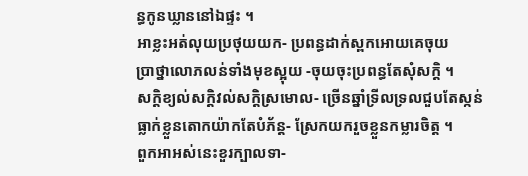ន្ធកូនឃ្លាននៅឯផ្ទះ ។
អាខ្លះអត់លុយប្រថុយយក- ប្រពន្ធដាក់ស្ពកអោយគេចុយ
ប្រាថ្នាលោភលន់ទាំងមុខស្អុយ -ចុយចុះប្រពន្ធតែសុំសក្តិ ។
សក្តិខ្យល់សក្តិវល់សក្តិស្រមោល- ច្រើនឆ្នាំទ្រីលទ្រលជួបតែស្កន់
ធ្លាក់ខ្លួនតោកយ៉ាកតែបំភ័ន្ត- ស្រែកយករួចខ្លួនកម្លារចិត្ត ។
ពួកអាអស់នេះខួរក្បាលទា-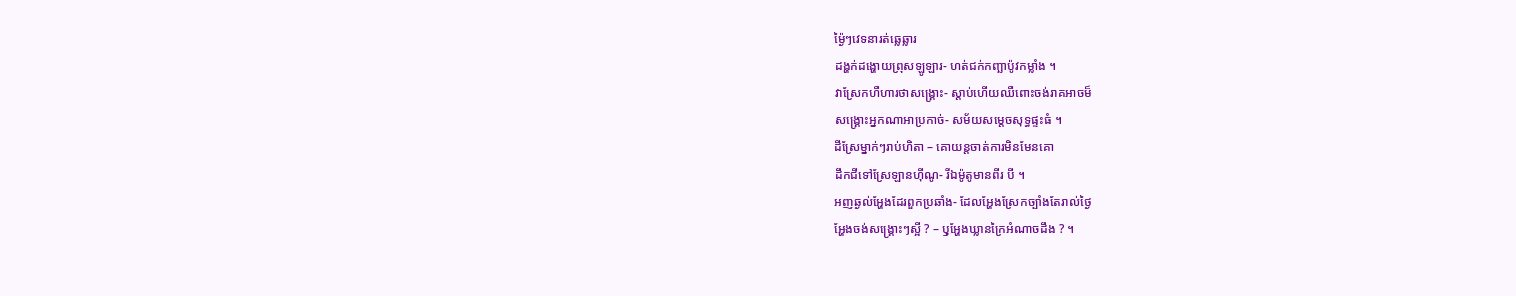ម៉្ងៃៗវេទនារត់ឆ្លេឆ្លារ
ដង្ហក់ដង្ហោយព្រុសឡូឡារ- ហត់ជក់កញ្ឆាប៉ូវកម្លាំង ។
វាស្រែកហឺហារថាសង្គ្រោះ- ស្តាប់ហើយឈឺពោះចង់រាគអាចម៏
សង្គ្រោះអ្នកណាអាប្រកាច់- សម័យសម្តេចសុទ្ធផ្ទះធំ ។
ដីស្រែម្នាក់ៗរាប់ហិតា – គោយន្តចាត់ការមិនមែនគោ
ដឹកជីទៅស្រែឡានហ៊ីណូ- រីឯម៉ូតូមានពីរ បី ។
អញឆ្ងល់អ្ហែងដែរពួកប្រឆាំង- ដែលអ្ហែងស្រែកច្បាំងតែរាល់ថ្ងៃ
អ្ហែងចង់សង្គ្រោះៗស្អី ? – ឫុអ្ហែងឃ្លានក្រៃអំណាចដឹង ? ។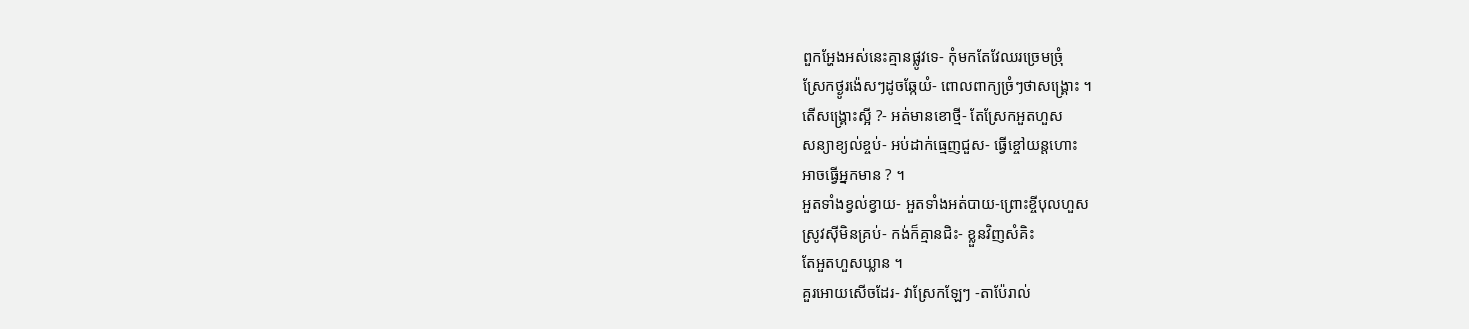ពួកអ្ហែងអស់នេះគ្មានផ្លូវទេ- កុំមកតែវែឈរច្រេមច្រុំ
ស្រែកថ្ងូរង៉េសៗដូចឆ្កែយំ- ពោលពាក្យច្រំៗថាសង្រ្គោះ ។
តើសង្គ្រោះស្អី ?- អត់មានខោថ្មី- តែស្រែកអួតហួស
សន្យាខ្យល់ខ្ចប់- អប់ដាក់ធ្មេញជួស- ធ្វើខ្ចៅយន្តហោះ
អាចធ្វើអ្នកមាន ? ។
អួតទាំងខ្វល់ខ្វាយ- អួតទាំងអត់បាយ-ព្រោះខ្ចីបុលហួស
ស្រូវស៊ីមិនគ្រប់- កង់ក៏គ្មានជិះ- ខ្លួនវិញសំគិះ
តែអួតហួសឃ្លាន ។
គួរអោយសើចដែរ- វាស្រែកឡែៗ -តាប៉ែរាល់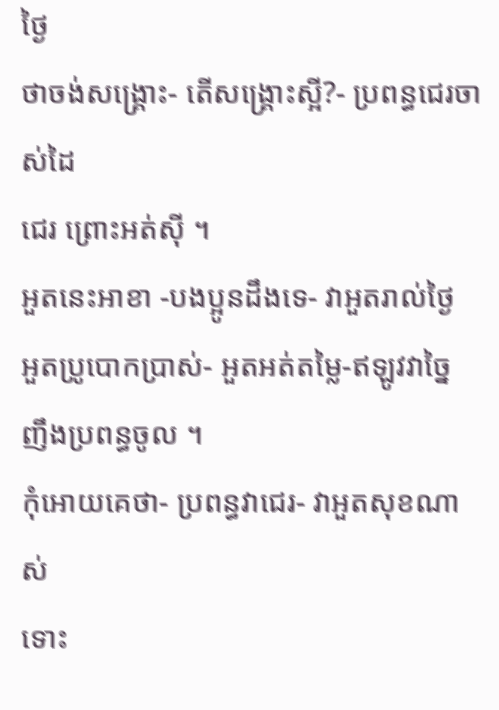ថ្ងៃ
ថាចង់សង្គ្រោះ- តើសង្គ្រោះស្អី?- ប្រពន្ធជេរចាស់ដៃ
ជេរ ព្រោះអត់ស៊ី ។
អួតនេះអាខា -បងប្អូនដឹងទេ- វាអួតរាល់ថ្ងៃ
អួតប្រូបោកប្រាស់- អួតអត់តម្លៃ-ឥឡូវវាច្នៃ
ញឹងប្រពន្ធចូល ។
កុំអោយគេថា- ប្រពន្ធវាជេរ- វាអួតសុខណាស់
ទោះ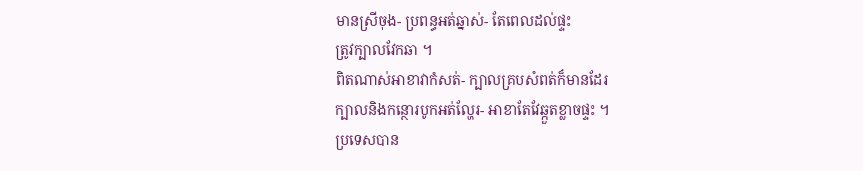មានស្រីចុង- ប្រពន្ធអត់ឆ្នាស់- តែពេលដល់ផ្ទះ
ត្រូវក្បាលវែកឆា ។
ពិតណាស់អាខាវាកំសត់- ក្បាលគ្របសំពត់ក៏មានដែរ
ក្បាលនិងកន្ថោរបូកអត់ល្ហែរ- អាខាតែវែឆ្កួតខ្លាចផ្ទះ ។
ប្រទេសបាន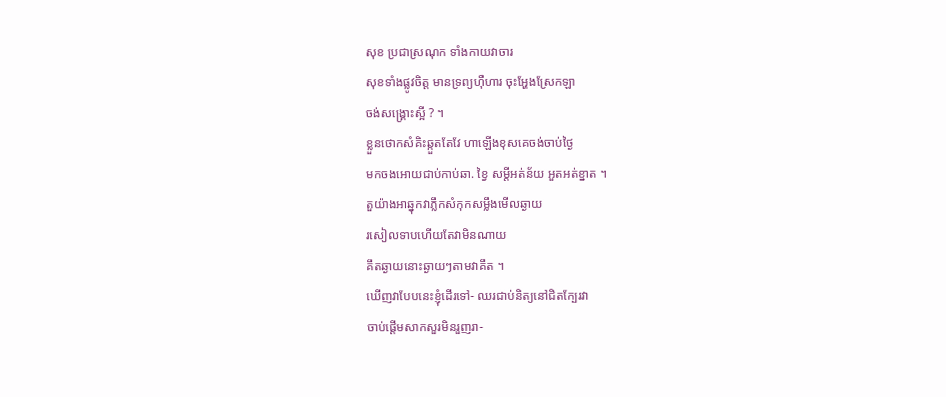សុខ ប្រជាស្រណុក ទាំងកាយវាចារ
សុខទាំងផ្លូវចិត្ត មានទ្រព្យហ៊ឺហារ ចុះអ្ហែងស្រែកឡា
ចង់សង្គ្រោះស្អី ? ។
ខ្លួនថោកសំគិះឆ្កួតតែវែ ហាឡើងខុសគេចង់ចាប់ថ្ងៃ
មកចងអោយជាប់កាប់ឆា. ខ្វៃ សម្តីអត់ន័យ អួតអត់ខ្នាត ។
តួយ៉ាងអាឆ្នុកវាភ្លឹកសំកុកសម្លឹងមើលឆ្ងាយ
រសៀលទាបហើយតែវាមិនណាយ
គឹតឆ្ងាយនោះឆ្ងាយៗតាមវាគឹត ។
ឃើញវាបែបនេះខ្ញុំដើរទៅ- ឈរជាប់និត្យនៅជិតក្បែរវា
ចាប់ផ្តើមសាកសួរមិនរួញរា-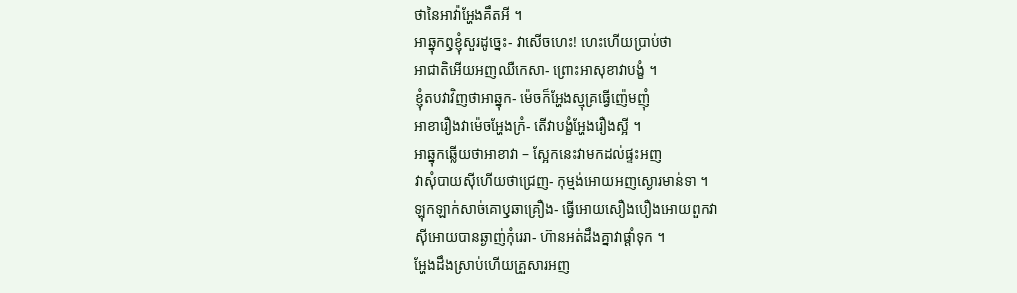ថានៃអាវ៉ាអ្ហែងគឹតអី ។
អាឆ្នុកឭុខ្ញុំសួរដូច្នេះ- វាសើចហេះ! ហេះហើយប្រាប់ថា
អាជាតិអើយអញឈឺកេសា- ព្រោះអាសុខាវាបង្ខំ ។
ខ្ញុំតបវាវិញថាអាឆ្នុក- ម៉េចក៏អ្ហែងស្មុគ្រធ្វើញ៉េមញុំ
អាខារឿងវាម៉េចអ្ហែងក្រំ- តើវាបង្ខំអ្ហែងរឿងស្អី ។
អាឆ្នុកឆ្លើយថាអាខាវា – ស្អែកនេះវាមកដល់ផ្ទះអញ
វាសុំបាយស៊ីហើយថាជ្រេញ- កុម្មង់អោយអញស្ងោរមាន់ទា ។
ឡុកឡាក់សាច់គោឫុឆាគ្រឿង- ធ្វើអោយសឿងបឿងអោយពួកវា
ស៊ីអោយបានឆ្ងាញ់កុំរេរា- ហ៊ានអត់ដឹងគ្នាវាផ្តាំទុក ។
អ្ហែងដឹងស្រាប់ហើយគ្រួសារអញ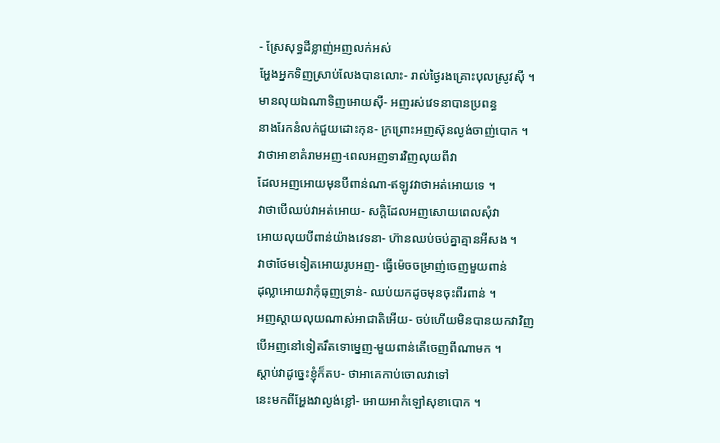- ស្រែសុទ្ធដីខ្លាញ់អញលក់អស់
អ្ហែងអ្នកទិញស្រាប់លែងបានលោះ- រាល់ថ្ងៃរងគ្រោះបុលស្រូវស៊ី ។
មានលុយឯណាទិញអោយស៊ី- អញរស់វេទនាបានប្រពន្ធ
នាងរែកនំលក់ជួយដោះកុន- ក្រព្រោះអញស៊ុនល្ងង់ចាញ់បោក ។
វាថាអាខាគំរាមអញ-ពេលអញទារវិញលុយពីវា
ដែលអញអោយមុនបីពាន់ណា-ឥឡូវវាថាអត់អោយទេ ។
វាថាបើឈប់វាអត់អោយ- សក្តិដែលអញសោយពេលសុំវា
អោយលុយបីពាន់យ៉ាងវេទនា- ហ៊ានឈប់ចប់គ្នាគ្មានអីសង ។
វាថាថែមទៀតអោយរូបអញ- ធ្វើម៉េចចម្រាញ់ចេញមួយពាន់
ដុល្លាអោយវាកុំធុញទ្រាន់- ឈប់យកដូចមុនចុះពីរពាន់ ។
អញស្តាយលុយណាស់អាជាតិអើយ- ចប់ហើយមិនបានយកវាវិញ
បើអញនៅទៀតរឹតទោម្នេញ-មួយពាន់តើចេញពីណាមក ។
ស្តាប់វាដូច្នេះខ្ញុំក៏តប- ថាអាគេកាប់ចោលវាទៅ
នេះមកពីអ្ហែងវាល្ងង់ខ្លៅ- អោយអាកំឡៅសុខាបោក ។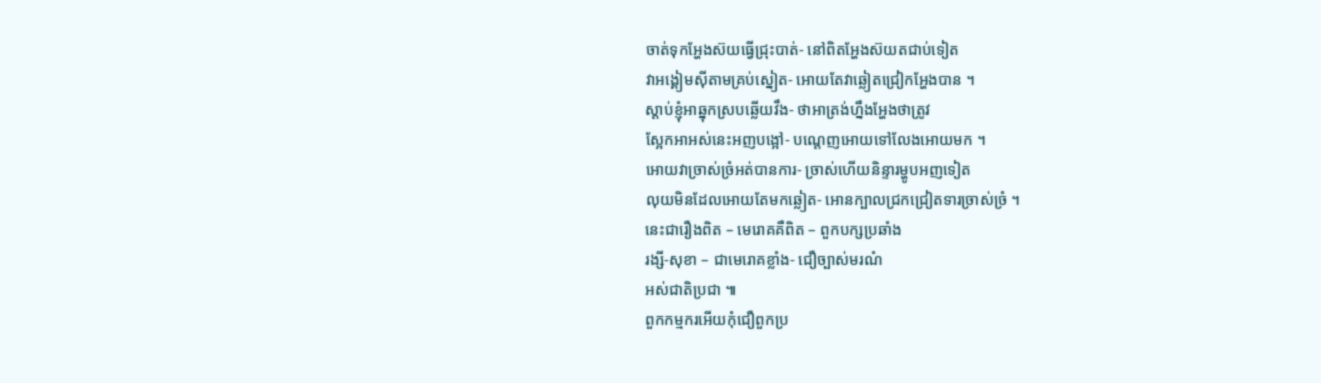ចាត់ទុកអ្ហែងស៊យធ្វើជ្រុះបាត់- នៅពិតអ្ហែងស៊យតជាប់ទៀត
វាអង្គៀមស៊ីតាមគ្រប់ស្នៀត- អោយតែវាឆ្លៀតជ្រៀកអ្ហែងបាន ។
ស្តាប់ខ្ញុំអាឆ្នុកស្របឆ្លើយវឹង- ថាអាត្រង់ហ្នឹងអ្ហែងថាត្រូវ
ស្អែកអាអស់នេះអញបង្អៅ- បណ្តេញអោយទៅលែងអោយមក ។
អោយវាច្រាស់ច្រំអត់បានការ- ច្រាស់ហើយនិន្ទារម្ហូបអញទៀត
លុយមិនដែលអោយតែមកឆ្លៀត- អោនក្បាលជ្រកជ្រៀតទារច្រាស់ច្រំ ។
នេះជារឿងពិត – មេរោគគឺពិត – ពួកបក្សប្រឆាំង
រង្សី-សុខា – ជាមេរោគខ្លាំង- ជឿច្បាស់មរណំ
អស់ជាតិប្រជា ៕
ពួកកម្មករអើយកុំជឿពួកប្រ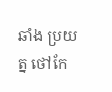ឆាំង ប្រយត្ន ថៅកែ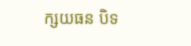ក្សយធន បិទ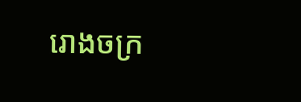រោងចក្រ